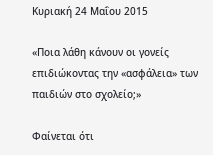Κυριακή 24 Μαΐου 2015

«Ποια λάθη κάνουν οι γονείς επιδιώκοντας την «ασφάλεια» των παιδιών στο σχολείο;»

Φαίνεται ότι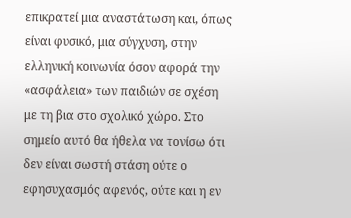επικρατεί μια αναστάτωση και, όπως είναι φυσικό, μια σύγχυση, στην ελληνική κοινωνία όσον αφορά την «ασφάλεια» των παιδιών σε σχέση με τη βια στο σχολικό χώρο. Στο σημείο αυτό θα ήθελα να τονίσω ότι δεν είναι σωστή στάση ούτε ο εφησυχασμός αφενός, ούτε και η εν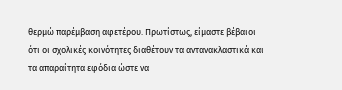θερμώ παρέμβαση αφετέρου. Πρωτίστως, είμαστε βέβαιοι ότι οι σχολικές κοινότητες διαθέτουν τα αντανακλαστικά και τα απαραίτητα εφόδια ώστε να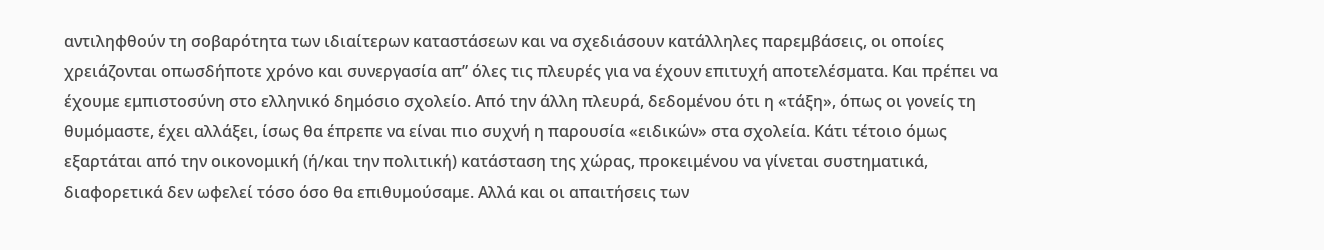αντιληφθούν τη σοβαρότητα των ιδιαίτερων καταστάσεων και να σχεδιάσουν κατάλληλες παρεμβάσεις, οι οποίες χρειάζονται οπωσδήποτε χρόνο και συνεργασία απ” όλες τις πλευρές για να έχουν επιτυχή αποτελέσματα. Και πρέπει να έχουμε εμπιστοσύνη στο ελληνικό δημόσιο σχολείο. Από την άλλη πλευρά, δεδομένου ότι η «τάξη», όπως οι γονείς τη θυμόμαστε, έχει αλλάξει, ίσως θα έπρεπε να είναι πιο συχνή η παρουσία «ειδικών» στα σχολεία. Κάτι τέτοιο όμως εξαρτάται από την οικονομική (ή/και την πολιτική) κατάσταση της χώρας, προκειμένου να γίνεται συστηματικά, διαφορετικά δεν ωφελεί τόσο όσο θα επιθυμούσαμε. Αλλά και οι απαιτήσεις των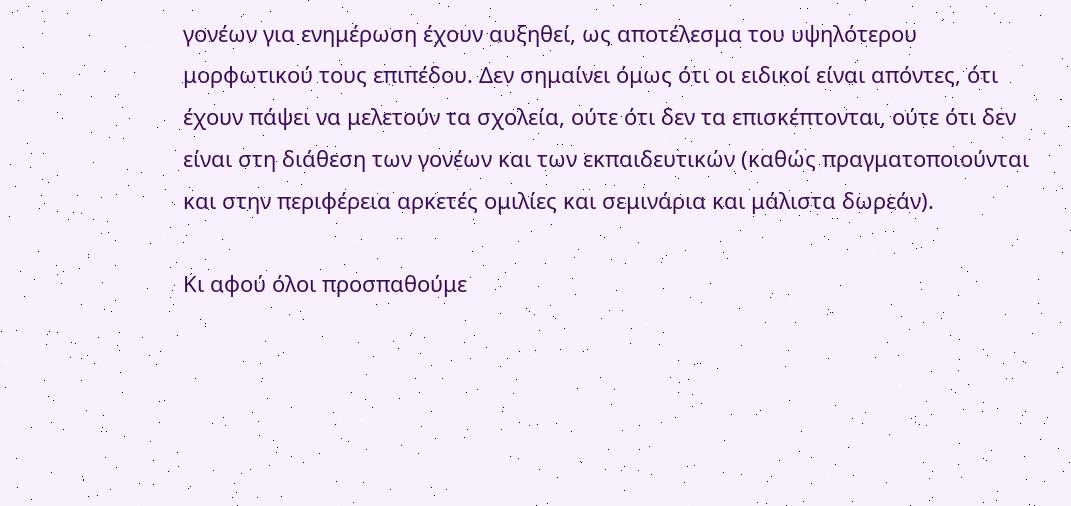γονέων για ενημέρωση έχουν αυξηθεί, ως αποτέλεσμα του υψηλότερου μορφωτικού τους επιπέδου. Δεν σημαίνει όμως ότι οι ειδικοί είναι απόντες, ότι έχουν πάψει να μελετούν τα σχολεία, ούτε ότι δεν τα επισκέπτονται, ούτε ότι δεν είναι στη διάθεση των γονέων και των εκπαιδευτικών (καθώς πραγματοποιούνται και στην περιφέρεια αρκετές ομιλίες και σεμινάρια και μάλιστα δωρεάν).

Κι αφού όλοι προσπαθούμε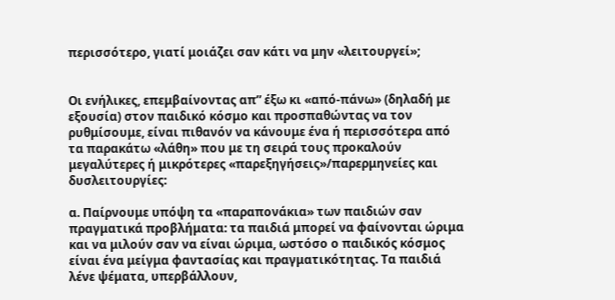περισσότερο, γιατί μοιάζει σαν κάτι να μην «λειτουργεί»;


Οι ενήλικες, επεμβαίνοντας απ” έξω κι «από-πάνω» (δηλαδή με εξουσία) στον παιδικό κόσμο και προσπαθώντας να τον ρυθμίσουμε, είναι πιθανόν να κάνουμε ένα ή περισσότερα από τα παρακάτω «λάθη» που με τη σειρά τους προκαλούν μεγαλύτερες ή μικρότερες «παρεξηγήσεις»/παρερμηνείες και δυσλειτουργίες:

α. Παίρνουμε υπόψη τα «παραπονάκια» των παιδιών σαν πραγματικά προβλήματα: τα παιδιά μπορεί να φαίνονται ώριμα και να μιλούν σαν να είναι ώριμα, ωστόσο ο παιδικός κόσμος είναι ένα μείγμα φαντασίας και πραγματικότητας. Τα παιδιά λένε ψέματα, υπερβάλλουν,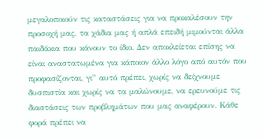μεγαλοποιούν τις καταστάσεις για να προκαλέσουν την προσοχή μας, τα χάδια μας ή απλά επειδή μιμούνται άλλα παιδάκια που κάνουν το ίδιο. Δεν αποκλείεται επίσης να είναι αναστατωμένα για κάποιον άλλο λόγο από αυτόν που προφασίζονται, γι” αυτό πρέπει, χωρίς να δείχνουμε δυσπιστία και χωρίς να τα μαλώνουμε, να ερευνούμε τις διαστάσεις των προβλημάτων που μας αναφέρουν. Κάθε φορά πρέπει να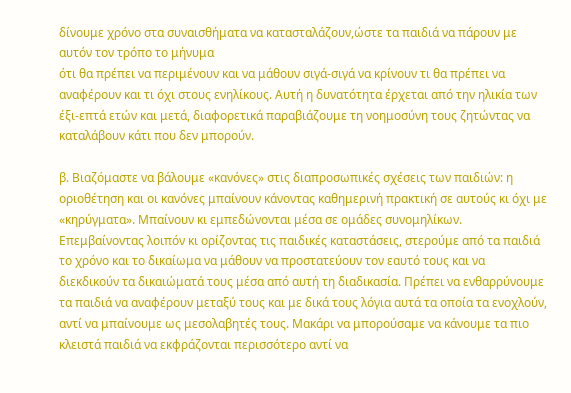δίνουμε χρόνο στα συναισθήματα να κατασταλάζουν,ώστε τα παιδιά να πάρουν με αυτόν τον τρόπο το μήνυμα
ότι θα πρέπει να περιμένουν και να μάθουν σιγά-σιγά να κρίνουν τι θα πρέπει να αναφέρουν και τι όχι στους ενηλίκους. Αυτή η δυνατότητα έρχεται από την ηλικία των έξι-επτά ετών και μετά, διαφορετικά παραβιάζουμε τη νοημοσύνη τους ζητώντας να καταλάβουν κάτι που δεν μπορούν.

β. Βιαζόμαστε να βάλουμε «κανόνες» στις διαπροσωπικές σχέσεις των παιδιών: η οριοθέτηση και οι κανόνες μπαίνουν κάνοντας καθημερινή πρακτική σε αυτούς κι όχι με «κηρύγματα». Μπαίνουν κι εμπεδώνονται μέσα σε ομάδες συνομηλίκων. Επεμβαίνοντας λοιπόν κι ορίζοντας τις παιδικές καταστάσεις, στερούμε από τα παιδιά το χρόνο και το δικαίωμα να μάθουν να προστατεύουν τον εαυτό τους και να διεκδικούν τα δικαιώματά τους μέσα από αυτή τη διαδικασία. Πρέπει να ενθαρρύνουμε τα παιδιά να αναφέρουν μεταξύ τους και με δικά τους λόγια αυτά τα οποία τα ενοχλούν, αντί να μπαίνουμε ως μεσολαβητές τους. Μακάρι να μπορούσαμε να κάνουμε τα πιο κλειστά παιδιά να εκφράζονται περισσότερο αντί να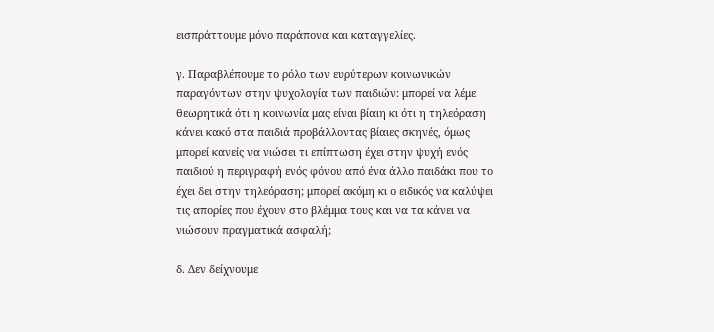εισπράττουμε μόνο παράπονα και καταγγελίες.

γ. Παραβλέπουμε το ρόλο των ευρύτερων κοινωνικών παραγόντων στην ψυχολογία των παιδιών: μπορεί να λέμε θεωρητικά ότι η κοινωνία μας είναι βίαιη κι ότι η τηλεόραση κάνει κακό στα παιδιά προβάλλοντας βίαιες σκηνές, όμως μπορεί κανείς να νιώσει τι επίπτωση έχει στην ψυχή ενός παιδιού η περιγραφή ενός φόνου από ένα άλλο παιδάκι που το έχει δει στην τηλεόραση; μπορεί ακόμη κι ο ειδικός να καλύψει τις απορίες που έχουν στο βλέμμα τους και να τα κάνει να νιώσουν πραγματικά ασφαλή;

δ. Δεν δείχνουμε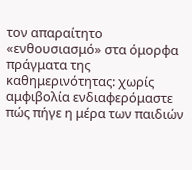τον απαραίτητο «ενθουσιασμό» στα όμορφα πράγματα της καθημερινότητας: χωρίς αμφιβολία ενδιαφερόμαστε πώς πήγε η μέρα των παιδιών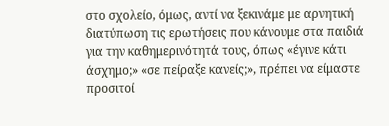στο σχολείο, όμως, αντί να ξεκινάμε με αρνητική διατύπωση τις ερωτήσεις που κάνουμε στα παιδιά για την καθημερινότητά τους, όπως «έγινε κάτι άσχημο;» «σε πείραξε κανείς;», πρέπει να είμαστε προσιτοί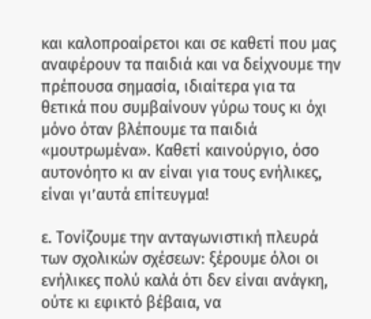και καλοπροαίρετοι και σε καθετί που μας αναφέρουν τα παιδιά και να δείχνουμε την πρέπουσα σημασία, ιδιαίτερα για τα θετικά που συμβαίνουν γύρω τους κι όχι μόνο όταν βλέπουμε τα παιδιά «μουτρωμένα». Καθετί καινούργιο, όσο αυτονόητο κι αν είναι για τους ενήλικες, είναι γι’αυτά επίτευγμα!

ε. Τονίζουμε την ανταγωνιστική πλευρά των σχολικών σχέσεων: ξέρουμε όλοι οι ενήλικες πολύ καλά ότι δεν είναι ανάγκη, ούτε κι εφικτό βέβαια, να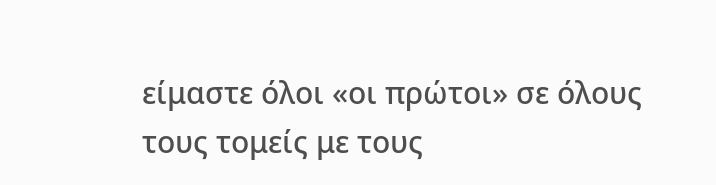είμαστε όλοι «οι πρώτοι» σε όλους τους τομείς με τους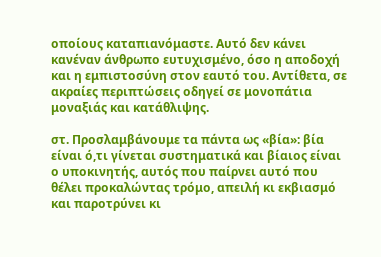οποίους καταπιανόμαστε. Αυτό δεν κάνει κανέναν άνθρωπο ευτυχισμένο, όσο η αποδοχή και η εμπιστοσύνη στον εαυτό του. Αντίθετα, σε ακραίες περιπτώσεις οδηγεί σε μονοπάτια μοναξιάς και κατάθλιψης.

στ. Προσλαμβάνουμε τα πάντα ως «βία»: βία είναι ό,τι γίνεται συστηματικά και βίαιος είναι ο υποκινητής, αυτός που παίρνει αυτό που θέλει προκαλώντας τρόμο, απειλή κι εκβιασμό και παροτρύνει κι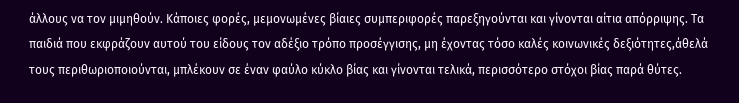άλλους να τον μιμηθούν. Κάποιες φορές, μεμονωμένες βίαιες συμπεριφορές παρεξηγούνται και γίνονται αίτια απόρριψης. Τα παιδιά που εκφράζουν αυτού του είδους τον αδέξιο τρόπο προσέγγισης, μη έχοντας τόσο καλές κοινωνικές δεξιότητες,άθελά τους περιθωριοποιούνται, μπλέκουν σε έναν φαύλο κύκλο βίας και γίνονται τελικά, περισσότερο στόχοι βίας παρά θύτες.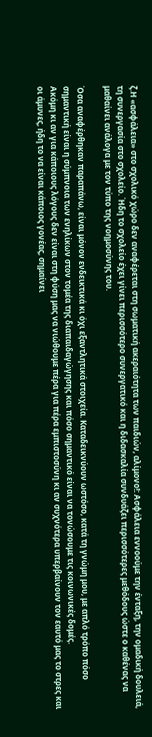ζ.Η «ασφάλεια» στο σχολικό χώρο δεν αναφέρεται στη σωματική ακεραιότητα των παιδιών, αλίμονο!: Ασφάλεια εννοούμε την ένταξη, την ομαδική δουλειά, τη συνεργασία στο σχολείο. Ήδη το σχολείο έχει γίνει περισσότερο συνεργατικό και η διδασκαλία συνδυάζει περισσότερες μεθόδους ώστε ο καθένας να μαθαίνει ανάλογα με τον τύπο της νοημοσύνης του.

Όσα αναφέρθηκαν παραπάνω, είναι μόνον ενδεικτικά κι όχι εξαντλητικά στοιχεία. Καταδεικνύουν ωστόσο, κατά τη γνώμη μου, με απλό τρόπο πόσο σημαντική είναι η σύμπνοια των ενηλίκων στον τομέα της διαπαιδαγώγησης και πόσο σημαντικό είναι να τονώσουμε τις κοινωνικές δομές.
Ακόμη κι αν για κάποιους λόγους δεν είναι στη φύση μας να νιώθουμε πέρα για πέρα εμπιστοσύνη κι αν συχνότερα υπερβαίνουν τον εαυτό μας το στρες και οι άμυνες, ήδη το να είναι κάποιος γονέας, σημαίνει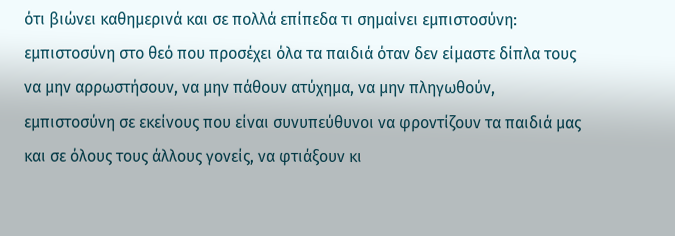ότι βιώνει καθημερινά και σε πολλά επίπεδα τι σημαίνει εμπιστοσύνη: εμπιστοσύνη στο θεό που προσέχει όλα τα παιδιά όταν δεν είμαστε δίπλα τους να μην αρρωστήσουν, να μην πάθουν ατύχημα, να μην πληγωθούν, εμπιστοσύνη σε εκείνους που είναι συνυπεύθυνοι να φροντίζουν τα παιδιά μας και σε όλους τους άλλους γονείς, να φτιάξουν κι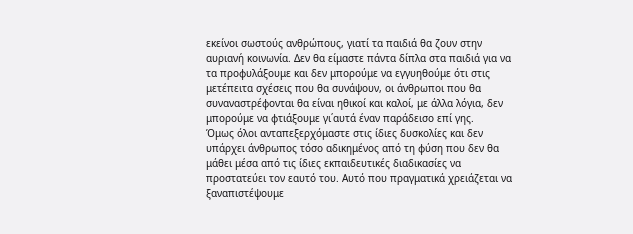εκείνοι σωστούς ανθρώπους, γιατί τα παιδιά θα ζουν στην αυριανή κοινωνία. Δεν θα είμαστε πάντα δίπλα στα παιδιά για να τα προφυλάξουμε και δεν μπορούμε να εγγυηθούμε ότι στις μετέπειτα σχέσεις που θα συνάψουν, οι άνθρωποι που θα συναναστρέφονται θα είναι ηθικοί και καλοί, με άλλα λόγια, δεν μπορούμε να φτιάξουμε γι΄αυτά έναν παράδεισο επί γης.
Όμως όλοι ανταπεξερχόμαστε στις ίδιες δυσκολίες και δεν υπάρχει άνθρωπος τόσο αδικημένος από τη φύση που δεν θα μάθει μέσα από τις ίδιες εκπαιδευτικές διαδικασίες να προστατεύει τον εαυτό του. Αυτό που πραγματικά χρειάζεται να ξαναπιστέψουμε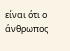είναι ότι ο άνθρωπος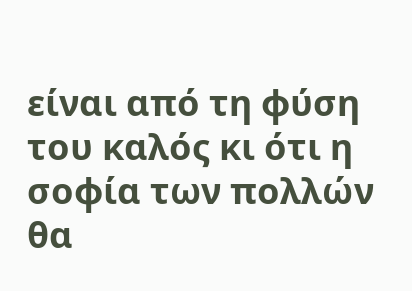είναι από τη φύση του καλός κι ότι η σοφία των πολλών θα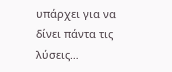υπάρχει για να δίνει πάντα τις λύσεις…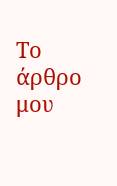Το άρθρο μου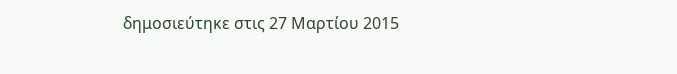δημοσιεύτηκε στις 27 Μαρτίου 2015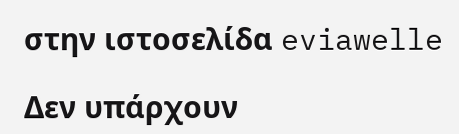στην ιστοσελίδα eviawelle

Δεν υπάρχουν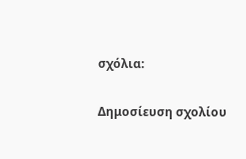σχόλια:

Δημοσίευση σχολίου